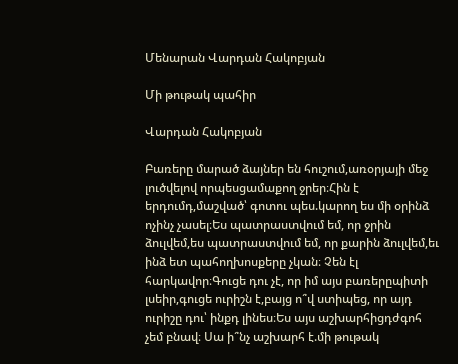Մենարան Վարդան Հակոբյան

Մի թութակ պահիր

Վարդան Հակոբյան

Բառերը մարած ձայներ են հուշում,առօրյայի մեջ լուծվելով որպեսցամաքող ջրեր։Հին է երդումդ,մաշված՝ գոտու պես.կարող ես մի օրինձ ոչինչ չասել։Ես պատրաստվում եմ, որ ջրին ձուլվեմ,ես պատրաստվում եմ, որ քարին ձուլվեմ,եւ ինձ ետ պահողխոսքերը չկան։ Չեն էլ հարկավոր։Գուցե դու չէ, որ իմ այս բառերըպիտի լսեիր,գուցե ուրիշն է,բայց ո՞վ ստիպեց, որ այդ ուրիշը դու՝ ինքդ լինես։Ես այս աշխարհիցդժգոհ չեմ բնավ։ Սա ի՞նչ աշխարհ է.մի թութակ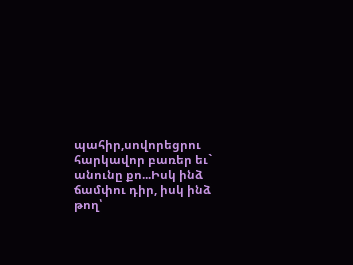պահիր,սովորեցրու հարկավոր բառեր եւ` անունը քո...Իսկ ինձ ճամփու դիր, իսկ ինձ թող՝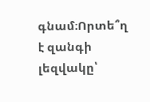գնամ։Որտե՞ղ է զանգի լեզվակը՝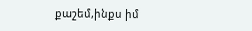քաշեմ,ինքս իմ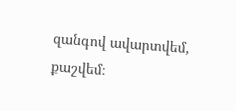զանգով ավարտվեմ, քաշվեմ։